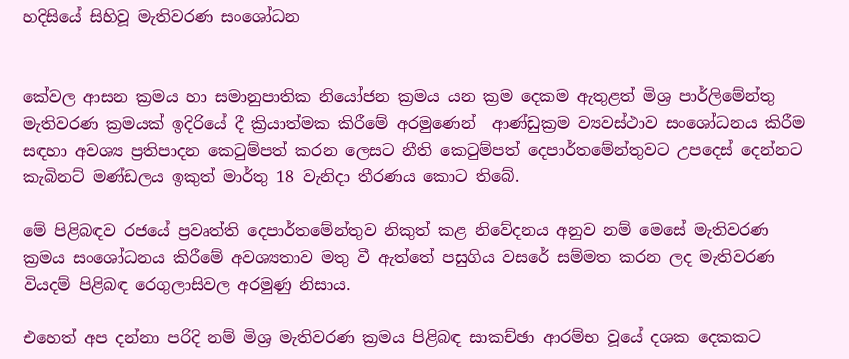හදිසියේ සිහිවූ මැතිවරණ සංශෝධන


කේවල ආසන ක්‍රමය හා සමානුපාතික නියෝජන ක්‍රමය යන ක්‍රම දෙකම ඇතුළත් මිශ්‍ර පාර්ලිමේන්තු මැතිවරණ ක්‍රමයක් ඉදිරියේ දී ක්‍රියාත්මක කිරීමේ අරමුණෙන්  ආණ්ඩුක්‍රම ව්‍යවස්ථාව සංශෝධනය කිරීම සඳහා අවශ්‍ය ප්‍රතිපාදන කෙටුම්පත් කරන ලෙසට නීති කෙටුම්පත් දෙපාර්තමේන්තුවට උපදෙස් දෙන්නට කැබිනට් මණ්ඩලය ඉකුත් මාර්තු 18 වැනිදා තීරණය කොට තිබේ.

මේ පිළිබඳව රජයේ ප්‍රවෘත්ති දෙපාර්තමේන්තුව නිකුත් කළ නිවේදනය අනුව නම් මෙසේ මැතිවරණ ක්‍රමය සංශෝධනය කිරීමේ අවශ්‍යතාව මතු වී ඇත්තේ පසුගිය වසරේ සම්මත කරන ලද මැතිවරණ වියදම් පිළිබඳ රෙගුලාසිවල අරමුණු නිසාය.

එහෙත් අප දන්නා පරිදි නම් මිශ්‍ර මැතිවරණ ක්‍රමය පිළිබඳ සාකච්ඡා ආරම්භ වූයේ දශක දෙකකට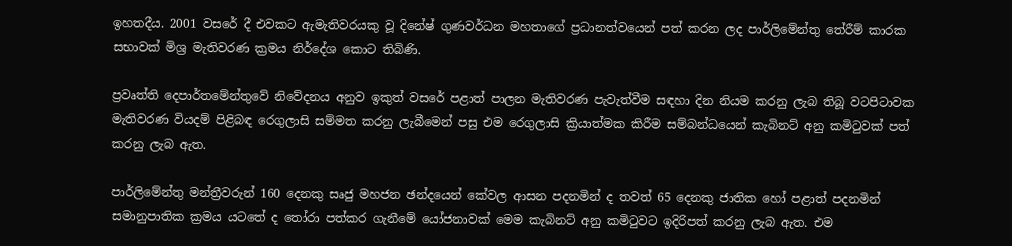ඉහතදීය. 2001 වසරේ දී එවකට ඇමැතිවරයකු වූ දිනේෂ් ගුණවර්ධන මහතාගේ ප්‍රධානත්වයෙන් පත් කරන ලද පාර්ලිමේන්තු තේරීම් කාරක සභාවක් මිශ්‍ර මැතිවරණ ක්‍රමය නිර්දේශ කොට තිබිණි.

ප්‍රවෘත්ති දෙපාර්තමේන්තුවේ නිවේදනය අනුව ඉකුත් වසරේ පළාත් පාලන මැතිවරණ පැවැත්වීම සඳහා දින නියම කරනු ලැබ තිබූ වටපිටාවක මැතිවරණ වියදම් පිළිබඳ රෙගුලාසි සම්මත කරනු ලැබීමෙන් පසු එම රෙගුලාසි ක්‍රියාත්මක කිරීම සම්බන්ධයෙන් කැබිනට් අනු කමිටුවක් පත් කරනු ලැබ ඇත.

පාර්ලිමේන්තු මන්ත්‍රීවරුන් 160 දෙනකු සෘජු මහජන ඡන්දයෙන් කේවල ආසන පදනමින් ද තවත් 65 දෙනකු ජාතික හෝ පළාත් පදනමින් සමානුපාතික ක්‍රමය යටතේ ද තෝරා පත්කර ගැනීමේ යෝජනාවක් මෙම කැබිනට් අනු කමිටුවට ඉදිරිපත් කරනු ලැබ ඇත. එම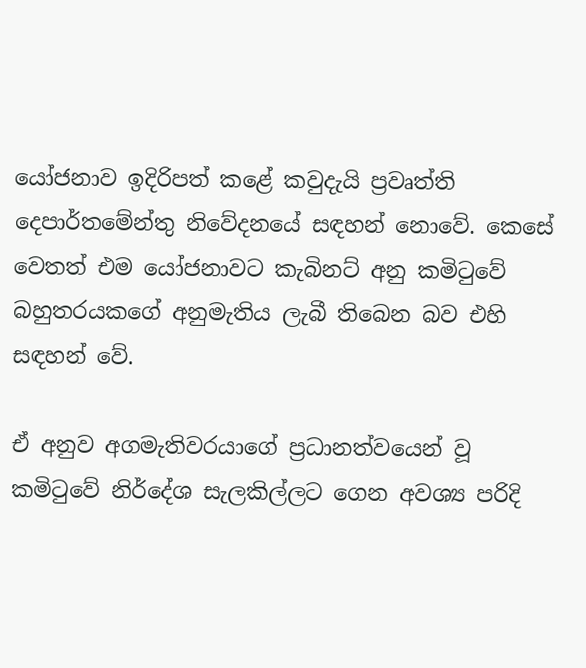යෝජනාව ඉදිරිපත් කළේ කවුදැයි ප්‍රවෘත්ති දෙපාර්තමේන්තු නිවේදනයේ සඳහන් නොවේ. කෙසේ වෙතත් එම යෝජනාවට කැබිනට් අනු කමිටුවේ බහුතරයකගේ අනුමැතිය ලැබී තිබෙන බව එහි සඳහන් වේ.

ඒ අනුව අගමැතිවරයාගේ ප්‍රධානත්වයෙන් වූ කමිටුවේ නිර්දේශ සැලකිල්ලට ගෙන අවශ්‍ය පරිදි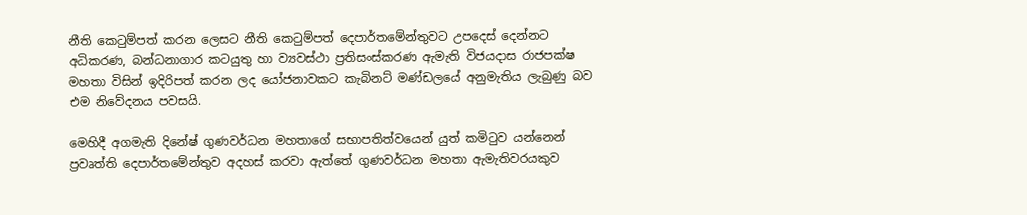නීති කෙටුම්පත් කරන ලෙසට නීති කෙටුම්පත් දෙපාර්තමේන්තුවට උපදෙස් දෙන්නට අධිකරණ, බන්ධනාගාර කටයුතු හා ව්‍යවස්ථා ප්‍රතිසංස්කරණ ඇමැති විජයදාස රාජපක්ෂ මහතා විසින් ඉදිරිපත් කරන ලද යෝජනාවකට කැබිනට් මණ්ඩලයේ අනුමැතිය ලැබුණු බව එම නිවේදනය පවසයි.

මෙහිදී අගමැති දිනේෂ් ගුණවර්ධන මහතාගේ සභාපතිත්වයෙන් යුත් කමිටුව යන්නෙන් ප්‍රවෘත්ති දෙපාර්තමේන්තුව අදහස් කරවා ඇත්තේ ගුණවර්ධන මහතා ඇමැතිවරයකුව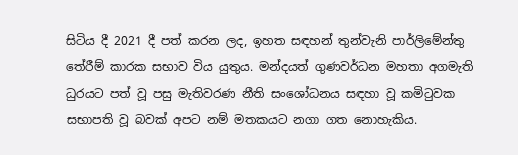සිටිය දී 2021 දී පත් කරන ලද, ඉහත සඳහන් තුන්වැනි පාර්ලිමේන්තු තේරීම් කාරක සභාව විය යුතුය. මන්දයත් ගුණවර්ධන මහතා අගමැති ධුරයට පත් වූ පසු මැතිවරණ නීති සංශෝධනය සඳහා වූ කමිටුවක සභාපති වූ බවක් අපට නම් මතකයට නගා ගත නොහැකිය.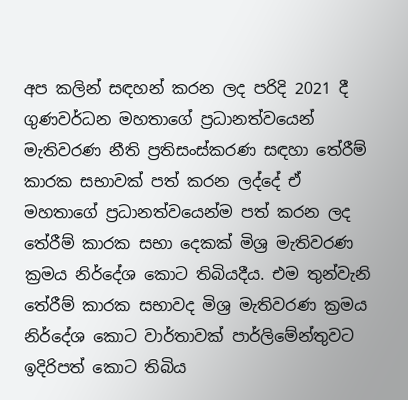අප කලින් සඳහන් කරන ලද පරිදි 2021 දී ගුණවර්ධන මහතාගේ ප්‍රධානත්වයෙන් මැතිවරණ නීති ප්‍රතිසංස්කරණ සඳහා තේරීම් කාරක සභාවක් පත් කරන ලද්දේ ඒ මහතාගේ ප්‍රධානත්වයෙන්ම පත් කරන ලද තේරීම් කාරක සභා දෙකක් මිශ්‍ර මැතිවරණ ක්‍රමය නිර්දේශ කොට තිබියදීය. එම තුන්වැනි තේරීම් කාරක සභාවද මිශ්‍ර මැතිවරණ ක්‍රමය නිර්දේශ කොට වාර්තාවක් පාර්ලිමේන්තුවට ඉදිරිපත් කොට තිබිය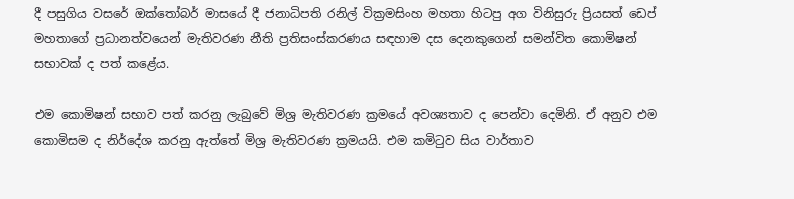දී පසුගිය වසරේ ඔක්තෝබර් මාසයේ දී ජනාධිපති රනිල් වික්‍රමසිංහ මහතා හිටපු අග විනිසුරු ප්‍රියසත් ඩෙප් මහතාගේ ප්‍රධානත්වයෙන් මැතිවරණ නීති ප්‍රතිසංස්කරණය සඳහාම දස දෙනකුගෙන් සමන්විත කොමිෂන් සභාවක් ද පත් කළේය.

එම කොමිෂන් සභාව පත් කරනු ලැබුවේ මිශ්‍ර මැතිවරණ ක්‍රමයේ අවශ්‍යතාව ද පෙන්වා දෙමිනි. ඒ අනුව එම කොමිසම ද නිර්දේශ කරනු ඇත්තේ මිශ්‍ර මැතිවරණ ක්‍රමයයි. එම කමිටුව සිය වාර්තාව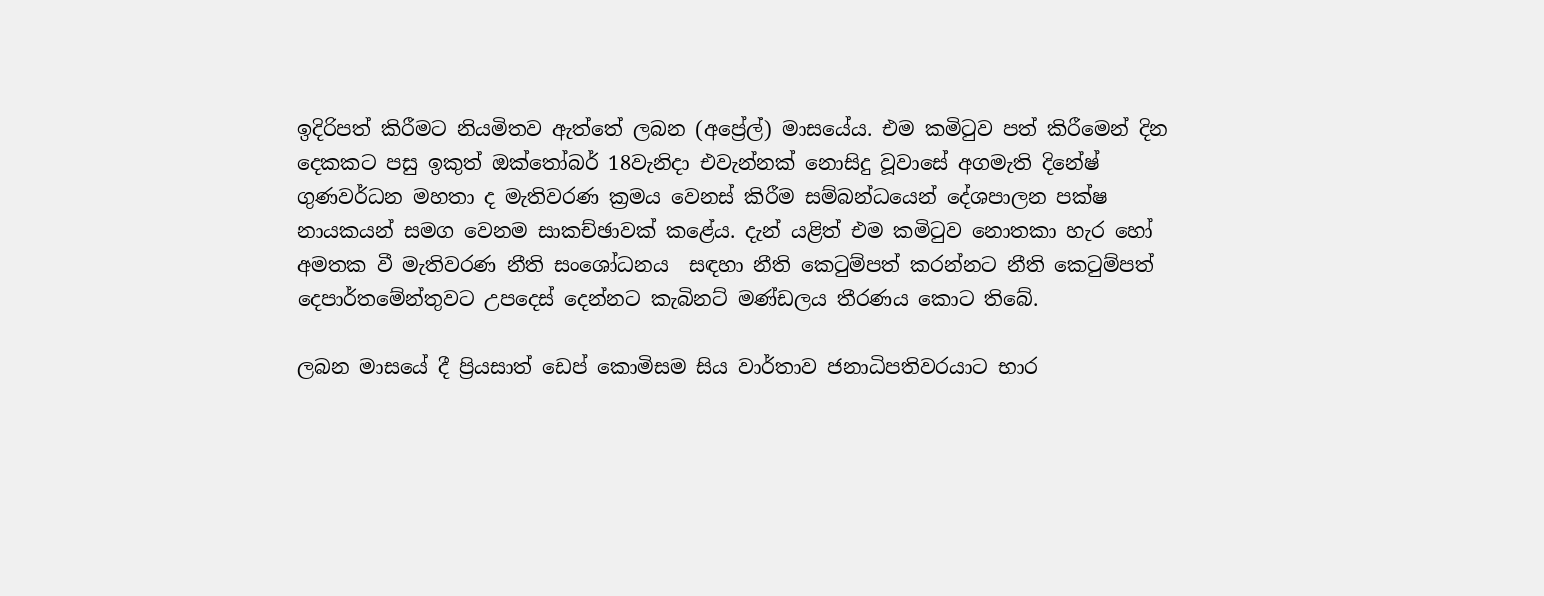ඉදිරිපත් කිරීමට නියමිතව ඇත්තේ ලබන (අප්‍රේල්) මාසයේය. එම කමිටුව පත් කිරීමෙන් දින දෙකකට පසු ඉකුත් ඔක්තෝබර් 18වැනිදා එවැන්නක් නොසිදු වූවාසේ අගමැති දිනේෂ් ගුණවර්ධන මහතා ද මැතිවරණ ක්‍රමය වෙනස් කිරීම සම්බන්ධයෙන් දේශපාලන පක්ෂ නායකයන් සමග වෙනම සාකච්ඡාවක් කළේය. දැන් යළිත් එම කමිටුව නොතකා හැර හෝ අමතක වී මැතිවරණ නීති සංශෝධනය  සඳහා නීති කෙටුම්පත් කරන්නට නීති කෙටුම්පත් දෙපාර්තමේන්තුවට උපදෙස් දෙන්නට කැබිනට් මණ්ඩලය තීරණය කොට තිබේ.

ලබන මාසයේ දී ප්‍රියසාත් ඩෙප් කොමිසම සිය වාර්තාව ජනාධිපතිවරයාට භාර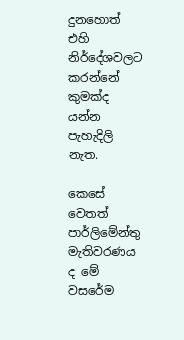දුනහොත් එහි නිර්දේශවලට කරන්නේ කුමක්ද යන්න පැහැදිලි නැත.

කෙසේ වෙතත් පාර්ලිමේන්තු මැතිවරණය ද මේ වසරේම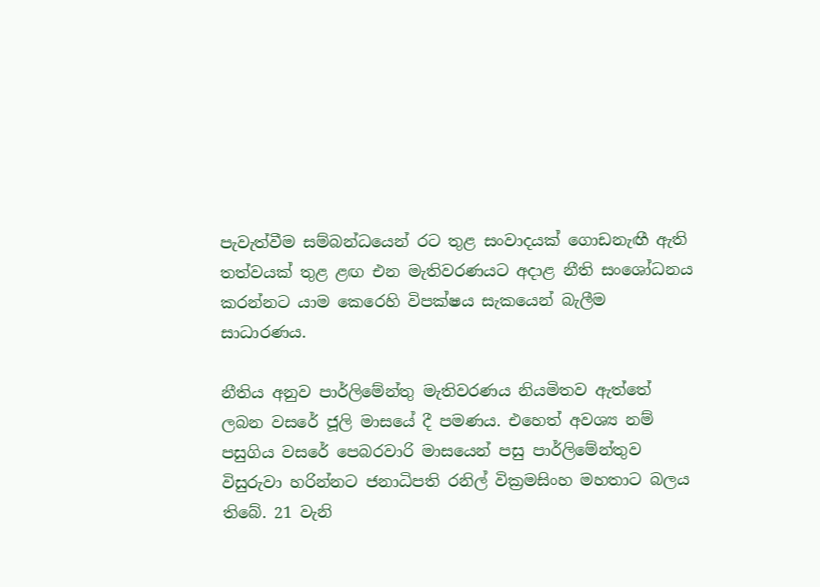පැවැත්වීම සම්බන්ධයෙන් රට තුළ සංවාදයක් ගොඩනැඟී ඇති තත්වයක් තුළ ළඟ එන මැතිවරණයට අදාළ නීති සංශෝධනය කරන්නට යාම කෙරෙහි විපක්ෂය සැකයෙන් බැලීම සාධාරණය.

නීතිය අනුව පාර්ලිමේන්තු මැතිවරණය නියමිතව ඇත්තේ ලබන වසරේ ජූලි මාසයේ දී පමණය. එහෙත් අවශ්‍ය නම් පසුගිය වසරේ පෙබරවාරි මාසයෙන් පසු පාර්ලිමේන්තුව විසුරුවා හරින්නට ජනාධිපති රනිල් වික්‍රමසිංහ මහතාට බලය තිබේ. 21 වැනි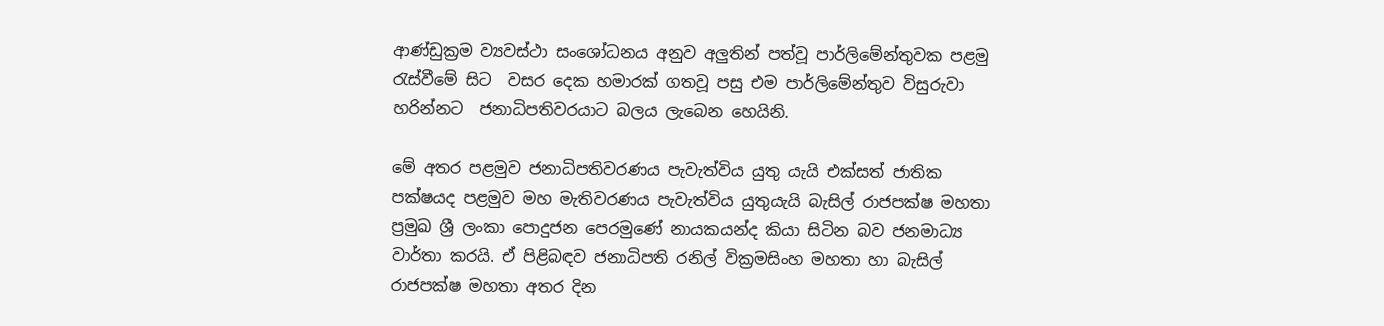ආණ්ඩුක්‍රම ව්‍යවස්ථා සංශෝධනය අනුව අලුතින් පත්වූ පාර්ලිමේන්තුවක පළමු රැස්වීමේ සිට  වසර දෙක හමාරක් ගතවූ පසු එම පාර්ලිමේන්තුව විසුරුවා හරින්නට  ජනාධිපතිවරයාට බලය ලැබෙන හෙයිනි.

මේ අතර පළමුව ජනාධිපතිවරණය පැවැත්විය යුතු යැයි එක්සත් ජාතික පක්ෂයද පළමුව මහ මැතිවරණය පැවැත්විය යුතුයැයි බැසිල් රාජපක්ෂ මහතා  ප්‍රමුඛ ශ්‍රී ලංකා පොදුජන පෙරමුණේ නායකයන්ද කියා සිටින බව ජනමාධ්‍ය වාර්තා කරයි. ඒ පිළිබඳව ජනාධිපති රනිල් වික්‍රමසිංහ මහතා හා බැසිල්  රාජපක්ෂ මහතා අතර දින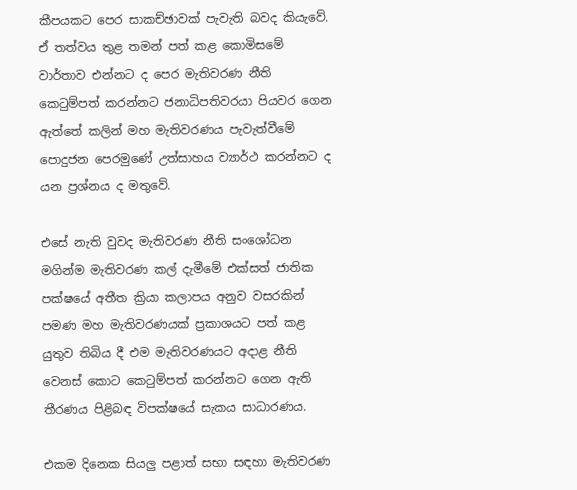කීපයකට පෙර සාකච්ඡාවක් පැවැති බවද කියැවේ. ඒ තත්වය තුළ තමන් පත් කළ කොමිසමේ වාර්තාව එන්නට ද පෙර මැතිවරණ නීති කෙටුම්පත් කරන්නට ජනාධිපතිවරයා පියවර ගෙන ඇත්තේ කලින් මහ මැතිවරණය පැවැත්වීමේ පොදුජන පෙරමුණේ උත්සාහය ව්‍යාර්ථ කරන්නට ද යන ප්‍රශ්නය ද මතුවේ.

එසේ නැති වුවද මැතිවරණ නීති සංශෝධන මගින්ම මැතිවරණ කල් දැමීමේ එක්සත් ජාතික පක්ෂයේ අතීත ක්‍රියා කලාපය අනුව වසරකින් පමණ මහ මැතිවරණයක් ප්‍රකාශයට පත් කළ යුතුව තිබිය දී එම මැතිවරණයට අදාළ නීති වෙනස් කොට කෙටුම්පත් කරන්නට ගෙන ඇති තීරණය පිළිබඳ විපක්ෂයේ සැකය සාධාරණය.

එකම දිනෙක සියලු පළාත් සභා සඳහා මැතිවරණ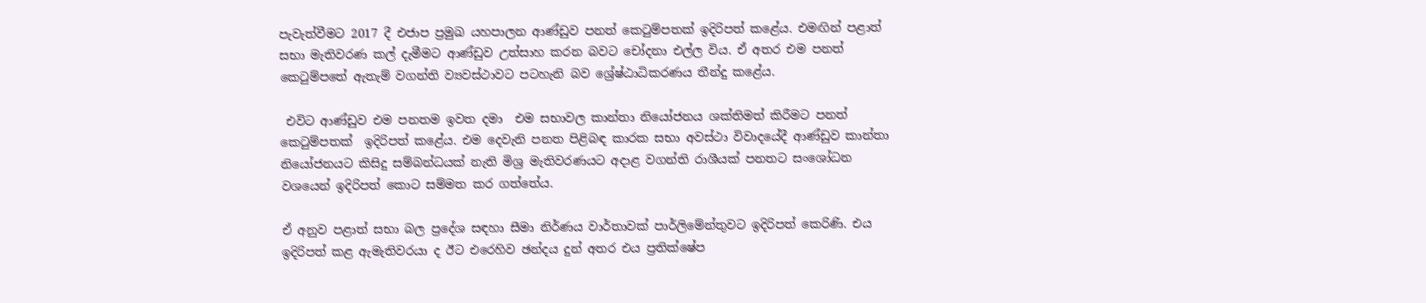පැවැත්වීමට 2017 දී එජාප ප්‍රමුඛ යහපාලන ආණ්ඩුව පනත් කෙටුම්පතක් ඉදිරිපත් කළේය. එමඟින් පළාත් සභා මැතිවරණ කල් දැමීමට ආණ්ඩුව උත්සාහ කරන බවට චෝදනා එල්ල විය. ඒ අතර එම පනත් කෙටුම්පතේ ඇතැම් වගන්ති ව්‍යවස්ථාවට පටහැනි බව ශ්‍රේෂ්ඨාධිකරණය තීන්දු කළේය.

 එවිට ආණ්ඩුව එම පනතම ඉවත දමා  එම සභාවල කාන්තා නියෝජනය ශක්තිමත් කිරීමට පනත් කෙටුම්පතක්  ඉදිරිපත් කළේය. එම දෙවැනි පනත පිළිබඳ කාරක සභා අවස්ථා විවාදයේදී ආණ්ඩුව කාන්තා නියෝජනයට කිසිදු සම්බන්ධයක් නැති මිශ්‍ර මැතිවරණයට අදාළ වගන්ති රාශීයක් පනතට සංශෝධන වශයෙන් ඉදිරිපත් කොට සම්මත කර ගත්තේය.

ඒ අනුව පළාත් සභා බල ප්‍රදේශ සඳහා සීමා නිර්ණය වාර්තාවක් පාර්ලිමේන්තුවට ඉදිරිපත් කෙරිණි. එය ඉදිරිපත් කළ ඇමැතිවරයා ද ඊට එරෙහිව ඡන්දය දුන් අතර එය ප්‍රතික්ෂේප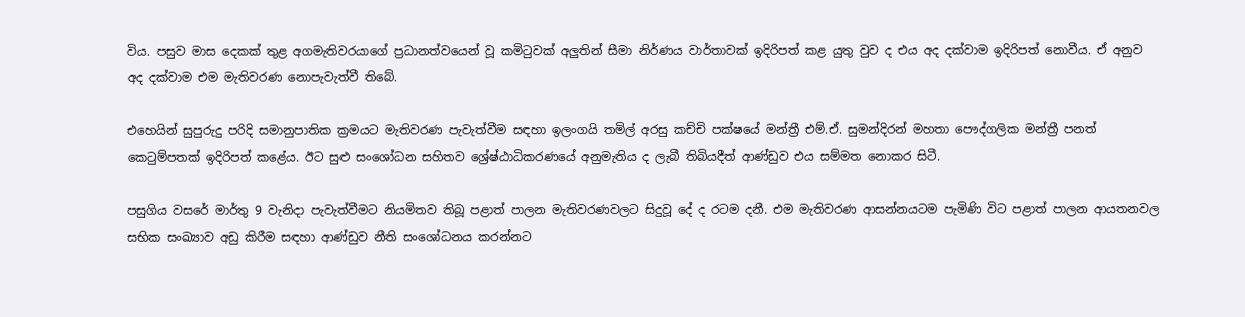විය. පසුව මාස දෙකක් තුළ අගමැතිවරයාගේ ප්‍රධානත්වයෙන් වූ කමිටුවක් අලුතින් සීමා නිර්ණය වාර්තාවක් ඉදිරිපත් කළ යුතු වුව ද එය අද දක්වාම ඉදිරිපත් නොවීය. ඒ අනුව අද දක්වාම එම මැතිවරණ නොපැවැත්වී තිබේ.

එහෙයින් සුපුරුදු පරිදි සමානුපාතික ක්‍රමයට මැතිවරණ පැවැත්වීම සඳහා ඉලංගයි තමිල් අරසු කච්චි පක්ෂයේ මන්ත්‍රී එම්.ඒ. සුමන්දිරන් මහතා පෞද්ගලික මන්ත්‍රී පනත් කෙටුම්පතක් ඉදිරිපත් කළේය. ඊට සුළු සංශෝධන සහිතව ශ්‍රේෂ්ඨාධිකරණයේ අනුමැතිය ද ලැබී තිබියදීත් ආණ්ඩුව එය සම්මත නොකර සිටී.

පසුගිය වසරේ මාර්තු 9 වැනිදා පැවැත්වීමට නියමිතව තිබූ පළාත් පාලන මැතිවරණවලට සිදුවූ දේ ද රටම දනී. එම මැතිවරණ ආසන්නයටම පැමිණි විට පළාත් පාලන ආයතනවල සභික සංඛ්‍යාව අඩු කිරීම සඳහා ආණ්ඩුව නීති සංශෝධනය කරන්නට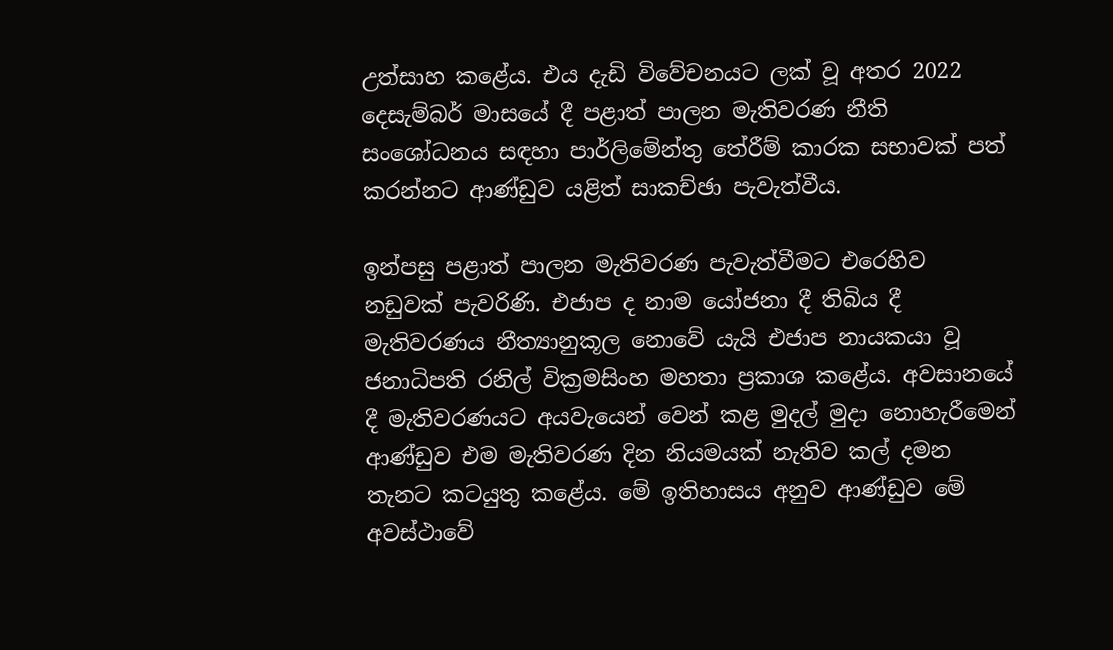උත්සාහ කළේය. එය දැඩි විවේචනයට ලක් වූ අතර 2022 දෙසැම්බර් මාසයේ දී පළාත් පාලන මැතිවරණ නීති සංශෝධනය සඳහා පාර්ලිමේන්තු තේරීම් කාරක සභාවක් පත් කරන්නට ආණ්ඩුව යළිත් සාකච්ඡා පැවැත්වීය.

ඉන්පසු පළාත් පාලන මැතිවරණ පැවැත්වීමට එරෙහිව නඩුවක් පැවරිණි. එජාප ද නාම යෝජනා දී තිබිය දී මැතිවරණය නීත්‍යානුකූල නොවේ යැයි එජාප නායකයා වූ ජනාධිපති රනිල් වික්‍රමසිංහ මහතා ප්‍රකාශ කළේය. අවසානයේ දී මැතිවරණයට අයවැයෙන් වෙන් කළ මුදල් මුදා නොහැරීමෙන් ආණ්ඩුව එම මැතිවරණ දින නියමයක් නැතිව කල් දමන තැනට කටයුතු කළේය. මේ ඉතිහාසය අනුව ආණ්ඩුව මේ අවස්ථාවේ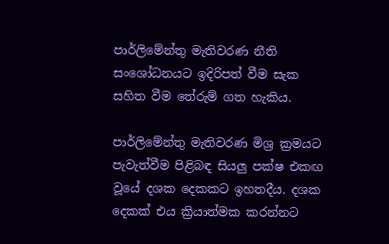පාර්ලිමේන්තු මැතිවරණ නීති සංශෝධනයට ඉදිරිපත් වීම සැක සහිත වීම තේරුම් ගත හැකිය.

පාර්ලිමේන්තු මැතිවරණ මිශ්‍ර ක්‍රමයට පැවැත්වීම පිළිබඳ සියලු පක්ෂ එකඟ වූයේ දශක දෙකකට ඉහතදීය. දශක දෙකක් එය ක්‍රියාත්මක කරන්නට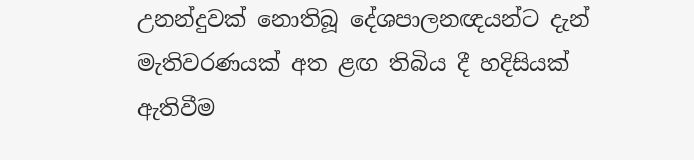උනන්දුවක් නොතිබූ දේශපාලනඥයන්ට දැන් මැතිවරණයක් අත ළඟ තිබිය දී හදිසියක් ඇතිවීම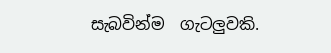සැබවින්ම  ගැටලුවකි.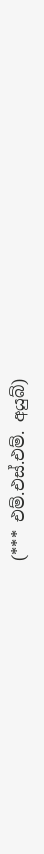(*** එම්.එස්.එම්. අයුබ්)